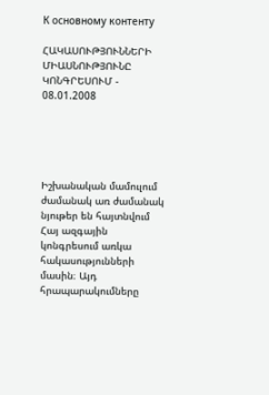К основному контенту

ՀԱԿԱՍՈՒԹՅՈՒՆՆԵՐԻ ՄԻԱՍՆՈՒԹՅՈՒՆԸ ԿՈՆԳՐԵՍՈՒՄ - 08.01.2008





Իշխանական մամուլում ժամանակ առ ժամանակ նյութեր են հայտնվում Հայ ազգային կոնգրեսում առկա հակասությունների մասին։ Այդ հրապարակումները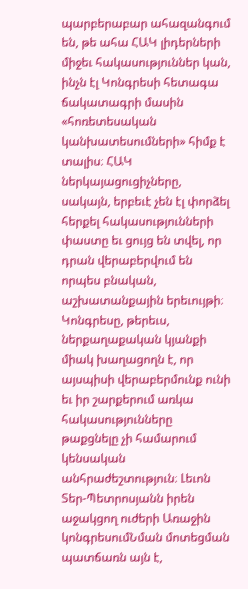պարբերաբար ահազանգում են, թե ահա ՀԱԿ լիդերների միջեւ հակասություններ կան, ինչն էլ Կոնգրեսի հետագա ճակատագրի մասին «հոռետեսական կանխատեսումների» հիմք է տալիս։ ՀԱԿ ներկայացուցիչները, սակայն, երբեւէ չեն էլ փորձել հերքել հակասությունների փաստը եւ ցույց են տվել, որ դրան վերաբերվում են որպես բնական, աշխատանքային երեւույթի։ Կոնգրեսը, թերեւս, ներքաղաքական կյանքի միակ խաղացողն է, որ այսպիսի վերաբերմունք ունի եւ իր շարքերում առկա հակասությունները թաքցնելը չի համարում կենսական անհրաժեշտություն։ Լեւոն Տեր-Պետրոսյանն իրեն աջակցող ուժերի Առաջին կոնգրեսումՆման մոտեցման պատճառն այն է,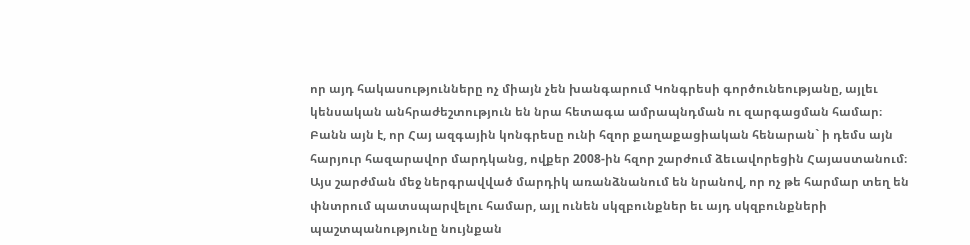որ այդ հակասությունները ոչ միայն չեն խանգարում Կոնգրեսի գործունեությանը, այլեւ կենսական անհրաժեշտություն են նրա հետագա ամրապնդման ու զարգացման համար։ Բանն այն է, որ Հայ ազգային կոնգրեսը ունի հզոր քաղաքացիական հենարան` ի դեմս այն հարյուր հազարավոր մարդկանց, ովքեր 2008-ին հզոր շարժում ձեւավորեցին Հայաստանում։ Այս շարժման մեջ ներգրավված մարդիկ առանձնանում են նրանով, որ ոչ թե հարմար տեղ են փնտրում պատսպարվելու համար, այլ ունեն սկզբունքներ եւ այդ սկզբունքների պաշտպանությունը նույնքան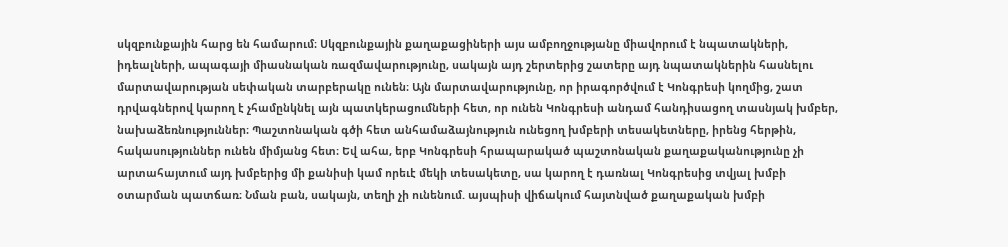սկզբունքային հարց են համարում։ Սկզբունքային քաղաքացիների այս ամբողջությանը միավորում է նպատակների, իդեալների, ապագայի միասնական ռազմավարությունը, սակայն այդ շերտերից շատերը այդ նպատակներին հասնելու մարտավարության սեփական տարբերակը ունեն։ Այն մարտավարությունը, որ իրագործվում է Կոնգրեսի կողմից, շատ դրվագներով կարող է չհամընկնել այն պատկերացումների հետ, որ ունեն Կոնգրեսի անդամ հանդիսացող տասնյակ խմբեր, նախաձեռնություններ։ Պաշտոնական գծի հետ անհամաձայնություն ունեցող խմբերի տեսակետները, իրենց հերթին, հակասություններ ունեն միմյանց հետ։ Եվ ահա, երբ Կոնգրեսի հրապարակած պաշտոնական քաղաքականությունը չի արտահայտում այդ խմբերից մի քանիսի կամ որեւէ մեկի տեսակետը, սա կարող է դառնալ Կոնգրեսից տվյալ խմբի օտարման պատճառ։ Նման բան, սակայն, տեղի չի ունենում. այսպիսի վիճակում հայտնված քաղաքական խմբի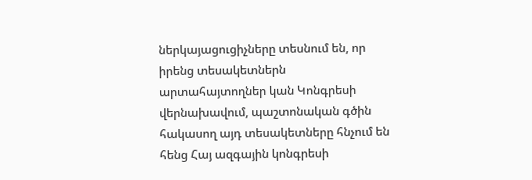ներկայացուցիչները տեսնում են, որ իրենց տեսակետներն արտահայտողներ կան Կոնգրեսի վերնախավում, պաշտոնական գծին հակասող այդ տեսակետները հնչում են հենց Հայ ազգային կոնգրեսի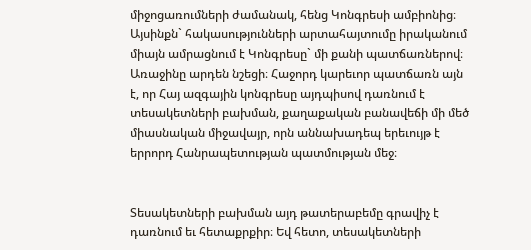միջոցառումների ժամանակ, հենց Կոնգրեսի ամբիոնից։ Այսինքն` հակասությունների արտահայտումը իրականում միայն ամրացնում է Կոնգրեսը` մի քանի պատճառներով։ Առաջինը արդեն նշեցի։ Հաջորդ կարեւոր պատճառն այն է, որ Հայ ազգային կոնգրեսը այդպիսով դառնում է տեսակետների բախման, քաղաքական բանավեճի մի մեծ միասնական միջավայր, որն աննախադեպ երեւույթ է երրորդ Հանրապետության պատմության մեջ։


Տեսակետների բախման այդ թատերաբեմը գրավիչ է դառնում եւ հետաքրքիր։ Եվ հետո, տեսակետների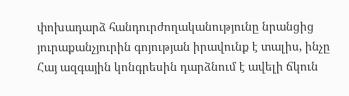փոխադարձ հանդուրժողականությունը նրանցից յուրաքանչյուրին գոյության իրավունք է տալիս, ինչը Հայ ազգային կոնգրեսին դարձնում է ավելի ճկուն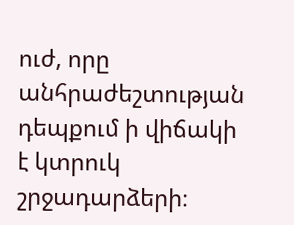ուժ, որը անհրաժեշտության դեպքում ի վիճակի է կտրուկ շրջադարձերի։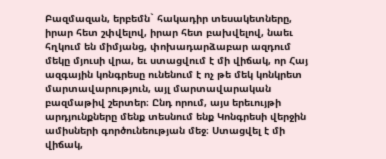Բազմազան, երբեմն` հակադիր տեսակետները, իրար հետ շփվելով, իրար հետ բախվելով, նաեւ հղկում են միմյանց, փոխադարձաբար ազդում մեկը մյուսի վրա, եւ ստացվում է մի վիճակ, որ Հայ ազգային կոնգրեսը ունենում է ոչ թե մեկ կոնկրետ մարտավարություն, այլ մարտավարական բազմաթիվ շերտեր։ Ընդ որում, այս երեւույթի արդյունքները մենք տեսնում ենք Կոնգրեսի վերջին ամիսների գործունեության մեջ։ Ստացվել է մի վիճակ,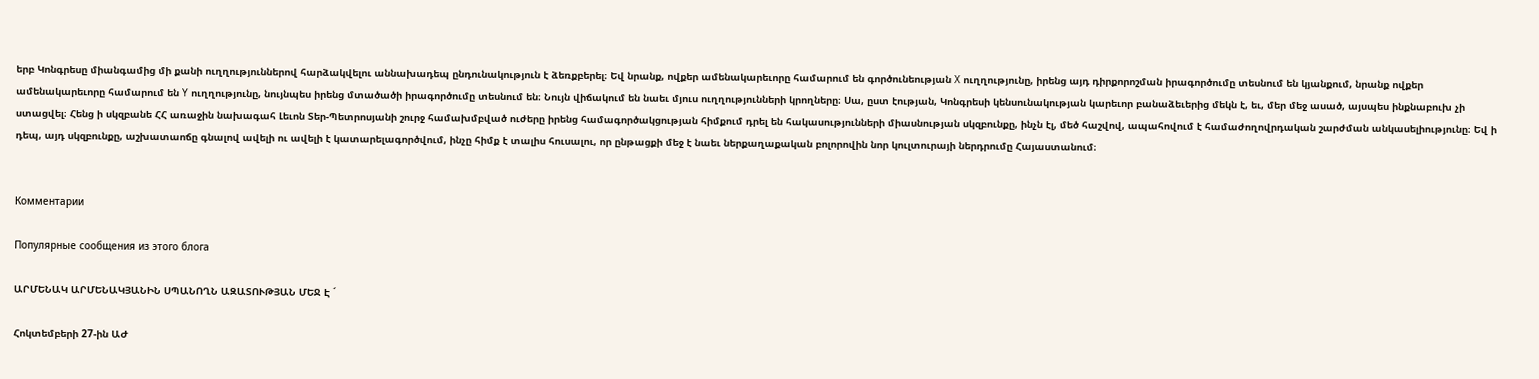երբ Կոնգրեսը միանգամից մի քանի ուղղություններով հարձակվելու աննախադեպ ընդունակություն է ձեռքբերել։ Եվ նրանք, ովքեր ամենակարեւորը համարում են գործունեության X ուղղությունը, իրենց այդ դիրքորոշման իրագործումը տեսնում են կյանքում, նրանք ովքեր ամենակարեւորը համարում են Y ուղղությունը, նույնպես իրենց մտածածի իրագործումը տեսնում են։ Նույն վիճակում են նաեւ մյուս ուղղությունների կրողները։ Սա, ըստ էության, Կոնգրեսի կենսունակության կարեւոր բանաձեւերից մեկն է, եւ, մեր մեջ ասած, այսպես ինքնաբուխ չի ստացվել։ Հենց ի սկզբանե ՀՀ առաջին նախագահ Լեւոն Տեր-Պետրոսյանի շուրջ համախմբված ուժերը իրենց համագործակցության հիմքում դրել են հակասությունների միասնության սկզբունքը, ինչն էլ, մեծ հաշվով, ապահովում է համաժողովրդական շարժման անկասելիությունը։ Եվ ի դեպ, այդ սկզբունքը, աշխատաոճը գնալով ավելի ու ավելի է կատարելագործվում, ինչը հիմք է տալիս հուսալու, որ ընթացքի մեջ է նաեւ ներքաղաքական բոլորովին նոր կուլտուրայի ներդրումը Հայաստանում։


Комментарии

Популярные сообщения из этого блога

ԱՐՄԵՆԱԿ ԱՐՄԵՆԱԿՅԱՆԻՆ ՍՊԱՆՈՂՆ ԱԶԱՏՈՒԹՅԱՆ ՄԵՋ Է ´

Հոկտեմբերի 27-ին ԱԺ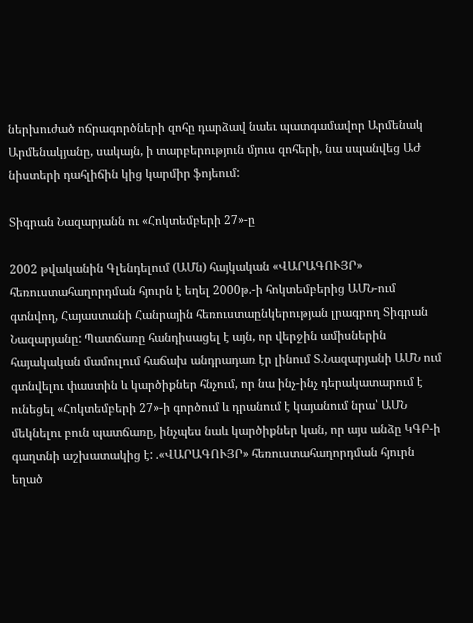ներխուժած ոճրագործների զոհը դարձավ նաեւ պատգամավոր Արմենակ Արմենակյանը, սակայն, ի տարբերություն մյուս զոհերի, նա սպանվեց ԱԺ նիստերի դահլիճին կից կարմիր ֆոյեում:

Տիգրան Նազարյանն ու «Հոկտեմբերի 27»-ը

2002 թվականին Գլենդելում (ԱՄն) հայկական «ՎԱՐԱԳՈՒՅՐ» հեռուստահաղորդման հյուրն է եղել 2000թ.-ի հոկտեմբերից ԱՄՆ-ում գտնվող, Հայաստանի Հանրային հեռուստաընկերության լրագրող Տիգրան Նազարյանը: Պատճառը հանդիսացել է այն, որ վերջին ամիսներին հայակական մամուլում հաճախ անդրադառ էր լինում Տ.Նազարյանի ԱՄՆ ում գտնվելու փաստին և կարծիքներ հնչում, որ նա ինչ-ինչ դերակատարում է ունեցել «Հոկտեմբերի 27»-ի գործում և դրանում է կայանում նրա՝ ԱՄՆ մեկնելու բուն պատճառը, ինչպես նաև կարծիքներ կան, որ այս անձը ԿԳԲ-ի գաղտնի աշխատակից է: .«ՎԱՐԱԳՈՒՅՐ» հեռուստահաղորդման հյուրն եղած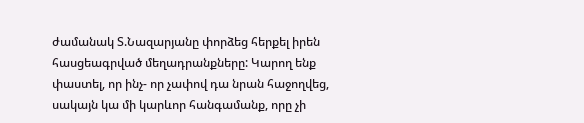ժամանակ Տ.Նազարյանը փորձեց հերքել իրեն հասցեագրված մեղադրանքները: Կարող ենք փաստել, որ ինչ- որ չափով դա նրան հաջողվեց, սակայն կա մի կարևոր հանգամանք, որը չի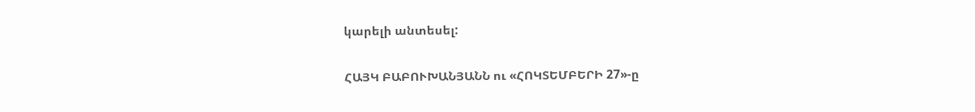կարելի անտեսել:

ՀԱՅԿ ԲԱԲՈՒԽԱՆՅԱՆՆ ու «ՀՈԿՏԵՄԲԵՐԻ 27»-ը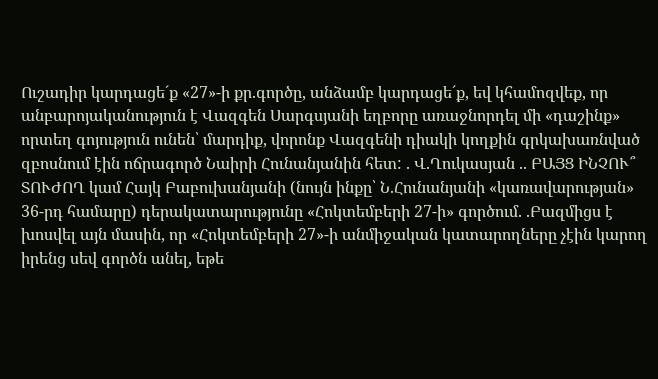Ուշադիր կարդացե´ք «27»-ի քր.գործը, անձամբ կարդացե´ք, եվ կհամոզվեք, որ անբարոյականություն է Վազգեն Սարգսյանի եղբորը առաջնորդել մի «դաշինք» որտեղ գոյություն ունեն՝ մարդիք, վորոնք Վազգենի դիակի կողքին գրկախառնված զբոսնում էին ոճրագործ Նաիրի Հունանյանին հետ: . Վ.Ղուկասյան .. ԲԱՅՑ ԻՆՉՈՒ՞ ՏՈՒԺՈՂ կամ Հայկ Բաբուխանյանի (նույն ինքը՝ Ն.Հունանյանի «կառավարության» 36-րդ համարը) դերակատարությունը «Հոկտեմբերի 27-ի» գործում. .Բազմիցս է խոսվել այն մասին, որ «Հոկտեմբերի 27»-ի անմիջական կատարողները չէին կարող իրենց սեվ գործն անել, եթե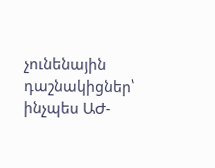չունենային դաշնակիցներ՝ ինչպես ԱԺ-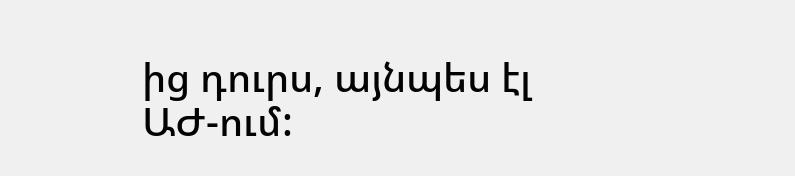ից դուրս, այնպես էլ ԱԺ-ում: